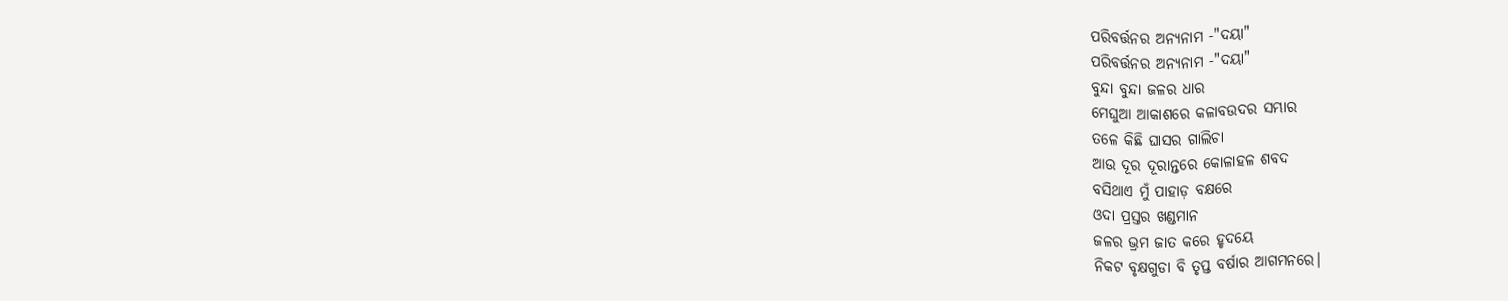ପରିବର୍ତ୍ତନର ଅନ୍ୟନାମ -"ଦୟା"
ପରିବର୍ତ୍ତନର ଅନ୍ୟନାମ -"ଦୟା"
ବୁନ୍ଦା ବୁନ୍ଦା ଜଳର ଧାର
ମେଘୁଆ ଆକାଶରେ କଳାବଉଦର ସମ୍ଭାର
ତଳେ କିଛି ଘାସର ଗାଲିଚା
ଆଉ ଦୂର ଦୂରାନ୍ତରେ କୋଳାହଳ ଶବଦ
ବସିଥାଏ ମୁଁ ପାହାଡ଼ ବକ୍ଷରେ
ଓଦା ପ୍ରସ୍ତର ଖଣ୍ଡମାନ
ଜଳର ଭ୍ରମ ଜାତ କରେ ହୃଦୟେ
ନିକଟ ବୃକ୍ଷଗୁଡା ବି ତୃପ୍ତ ବର୍ଷାର ଆଗମନରେ।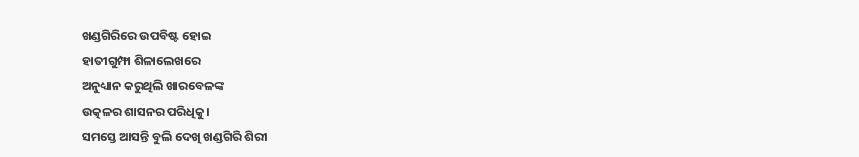ଖଣ୍ଡଗିରିରେ ଉପବିଷ୍ଟ ହୋଇ
ହାତୀଗୁମ୍ଫା ଶିଳାଲେଖରେ
ଅନୁଧ୍ୟାନ କରୁଥିଲି ଖାରବେଳଙ୍କ
ଉତ୍କଳର ଶାସନର ପରିଧିକୁ।
ସମସ୍ତେ ଆସନ୍ତି ବୁଲି ଦେଖି ଖଣ୍ଡଗିରି ଶିରୀ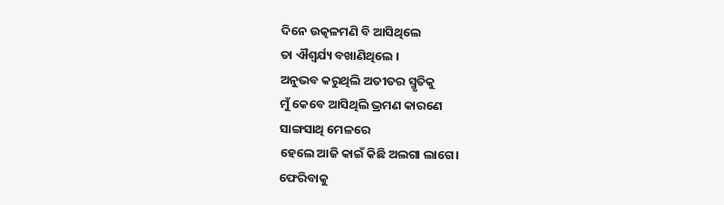ଦିନେ ଉତ୍କଳମଣି ବି ଆସିଥିଲେ
ତା ଐଶ୍ୱର୍ଯ୍ୟ ବଖାଣିଥିଲେ ।
ଅନୁଭବ କରୁଥିଲି ଅତୀତର ସ୍ମୃତିକୁ
ମୁଁ କେବେ ଆସିଥିଲି ଭ୍ରମଣ କାରଣେ
ସାଙ୍ଗସାଥି ମେଳରେ
ହେଲେ ଆଜି କାଇଁ କିଛି ଅଲଗା ଲାଗେ।
ଫେରିବାକୁ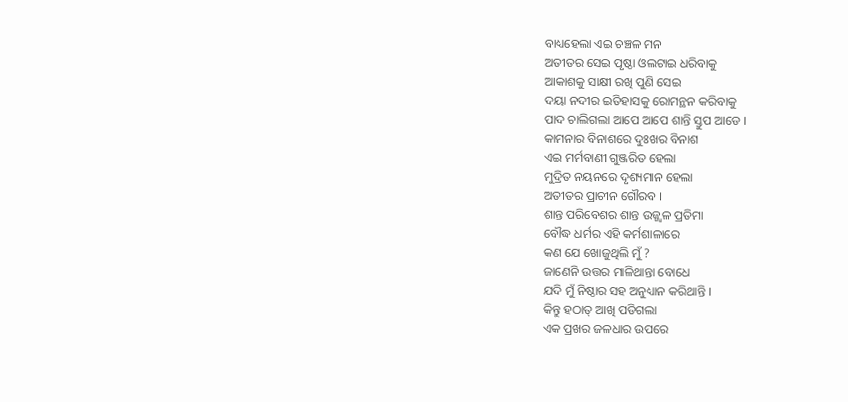ବାଧ୍ୟହେଲା ଏଇ ଚଞ୍ଚଳ ମନ
ଅତୀତର ସେଇ ପୃଷ୍ଠା ଓଲଟାଇ ଧରିବାକୁ
ଆକାଶକୁ ସାକ୍ଷୀ ରଖି ପୁଣି ସେଇ
ଦୟା ନଦୀର ଇତିହାସକୁ ରୋମନ୍ଥନ କରିବାକୁ
ପାଦ ଚାଲିଗଲା ଆପେ ଆପେ ଶାନ୍ତି ସ୍ତୁପ ଆଡେ ।
କାମନାର ବିନାଶରେ ଦୁଃଖର ବିନାଶ
ଏଇ ମର୍ମବାଣୀ ଗୁଞ୍ଜରିତ ହେଲା
ମୁଦ୍ରିତ ନୟନରେ ଦୃଶ୍ୟମାନ ହେଲା
ଅତୀତର ପ୍ରାଚୀନ ଗୌରବ ।
ଶାନ୍ତ ପରିବେଶର ଶାନ୍ତ ଉଜ୍ଜ୍ୱଳ ପ୍ରତିମା
ବୌଦ୍ଧ ଧର୍ମର ଏହି କର୍ମଶାଳାରେ
କଣ ଯେ ଖୋଜୁଥିଲି ମୁଁ ?
ଜାଣେନି ଉତ୍ତର ମାଳିଥାନ୍ତା ବୋଧେ
ଯଦି ମୁଁ ନିଷ୍ଠାର ସହ ଅନୁଧ୍ୟାନ କରିଥାନ୍ତି ।
କିନ୍ତୁ ହଠାତ୍ ଆଖି ପଡିଗଲା
ଏକ ପ୍ରଖର ଜଳଧାର ଉପରେ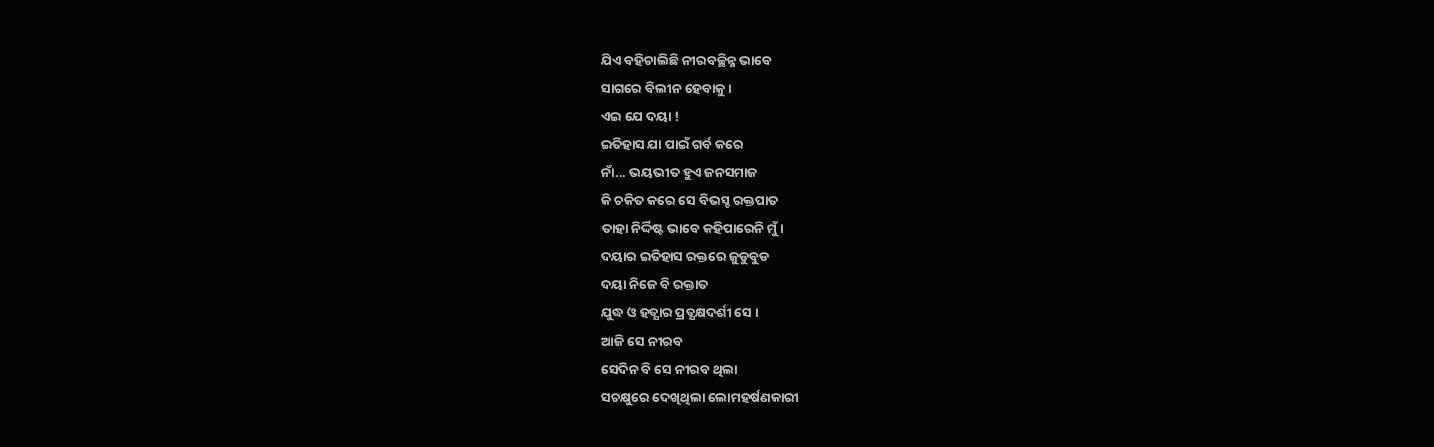ଯିଏ ବହିଚାଲିଛି ନୀରବଚ୍ଛିନ୍ନ ଭାବେ
ସାଗରେ ବିଲୀନ ହେବାକୁ ।
ଏଇ ଯେ ଦୟା !
ଇତିହାସ ଯା ପାଇଁ ଗର୍ବ କରେ
ନାଁ... ଭୟଭୀତ ହୁଏ ଜନସମାଜ
କି ଚକିତ କରେ ସେ ବିଭସ୍ଚ ରକ୍ତପାତ
ତାହା ନିର୍ଦ୍ଦିଷ୍ଟ ଭାବେ କହିପାରେନି ମୁଁ।
ଦୟାର ଇତିହାସ ରକ୍ତରେ ଜୁଡୁବୁଡ
ଦୟା ନିଜେ ବି ରକ୍ତାତ
ଯୁଦ୍ଧ ଓ ହତ୍ଯାର ପ୍ରତ୍ଯକ୍ଷଦର୍ଶୀ ସେ ।
ଆଜି ସେ ନୀରବ
ସେଦିନ ବି ସେ ନୀରବ ଥିଲା
ସଚକ୍ଷୁରେ ଦେଖିଥିଲା ଲୋମହର୍ଷଣକାରୀ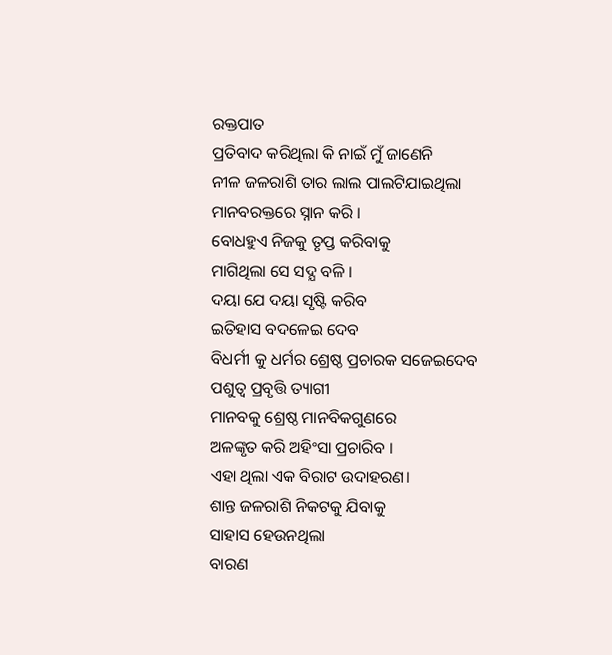ରକ୍ତପାତ
ପ୍ରତିବାଦ କରିଥିଲା କି ନାଇଁ ମୁଁ ଜାଣେନି
ନୀଳ ଜଳରାଶି ତାର ଲାଲ ପାଲଟିଯାଇଥିଲା
ମାନବରକ୍ତରେ ସ୍ନାନ କରି ।
ବୋଧହୁଏ ନିଜକୁ ତୃପ୍ତ କରିବାକୁ
ମାଗିଥିଲା ସେ ସଦ୍ଯ ବଳି ।
ଦୟା ଯେ ଦୟା ସୃଷ୍ଟି କରିବ
ଇତିହାସ ବଦଳେଇ ଦେବ
ବିଧର୍ମୀ କୁ ଧର୍ମର ଶ୍ରେଷ୍ଠ ପ୍ରଚାରକ ସଜେଇଦେବ
ପଶୁତ୍ୱ ପ୍ରବୃତ୍ତି ତ୍ୟାଗୀ
ମାନବକୁ ଶ୍ରେଷ୍ଠ ମାନବିକଗୁଣରେ
ଅଳଙ୍କୃତ କରି ଅହିଂସା ପ୍ରଚାରିବ ।
ଏହା ଥିଲା ଏକ ବିରାଟ ଉଦାହରଣ।
ଶାନ୍ତ ଜଳରାଶି ନିକଟକୁ ଯିବାକୁ
ସାହାସ ହେଉନଥିଲା
ବାରଣ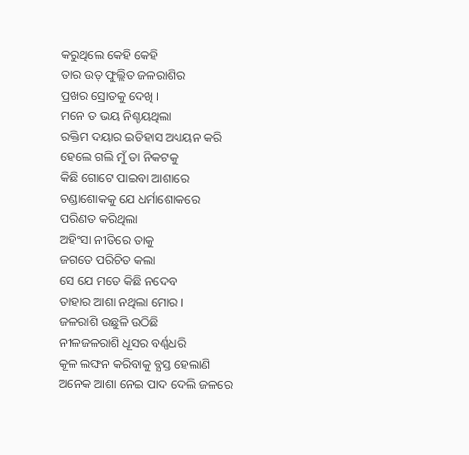କରୁଥିଲେ କେହି କେହି
ତାର ଉତ୍ ଫୁଲ୍ଲିତ ଜଳରାଶିର
ପ୍ରଖର ସ୍ରୋତକୁ ଦେଖି ।
ମନେ ତ ଭୟ ନିଶ୍ଚୟଥିଲା
ରକ୍ତିମ ଦୟାର ଇତିହାସ ଅଧ୍ୟୟନ କରି
ହେଲେ ଗଲି ମୁଁ ତା ନିକଟକୁ
କିଛି ଗୋଟେ ପାଇବା ଆଶାରେ
ଚଣ୍ଡାଶୋକକୁ ଯେ ଧର୍ମାଶୋକରେ
ପରିଣତ କରିଥିଲା
ଅହିଂସା ନୀତିରେ ତାକୁ
ଜଗତେ ପରିଚିତ କଲା
ସେ ଯେ ମତେ କିଛି ନଦେବ
ତାହାର ଆଶା ନଥିଲା ମୋର ।
ଜଳରାଶି ଉଛୁଳି ଉଠିଛି
ନୀଳଜଳରାଶି ଧୂସର ବର୍ଣ୍ଣଧରି
କୂଳ ଲଙ୍ଘନ କରିବାକୁ ବ୍ଯସ୍ତ ହେଲାଣି
ଅନେକ ଆଶା ନେଇ ପାଦ ଦେଲି ଜଳରେ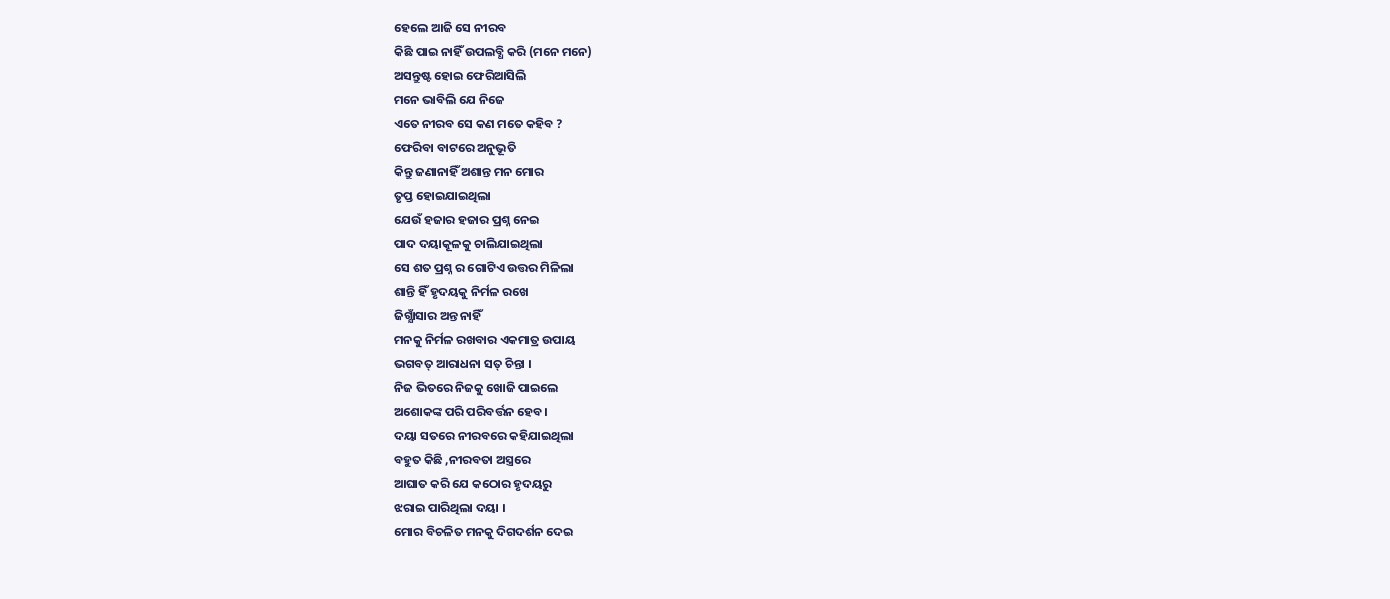ହେଲେ ଆଜି ସେ ନୀରବ
କିଛି ପାଇ ନାହିଁ ଉପଲବ୍ଧି କରି (ମନେ ମନେ)
ଅସନ୍ତୁଷ୍ଟ ହୋଇ ଫେରିଆସିଲି
ମନେ ଭାବିଲି ଯେ ନିଜେ
ଏତେ ନୀରବ ସେ କଣ ମତେ କହିବ ?
ଫେରିବା ବାଟରେ ଅନୁଭୂତି
କିନ୍ତୁ ଜଣାନାହିଁ ଅଶାନ୍ତ ମନ ମୋର
ତୃପ୍ତ ହୋଇଯାଇଥିଲା
ଯେଉଁ ହଜାର ହଜାର ପ୍ରଶ୍ନ ନେଇ
ପାଦ ଦୟାକୂଳକୁ ଚାଲିଯାଇଥିଲା
ସେ ଶତ ପ୍ରଶ୍ନ ର ଗୋଟିଏ ଉତ୍ତର ମିଳିଲା
ଶାନ୍ତି ହିଁ ହୃଦୟକୁ ନିର୍ମଳ ରଖେ
ଜିଗ୍ଯାଁସାର ଅନ୍ତ ନାହିଁ
ମନକୁ ନିର୍ମଳ ରଖବାର ଏକମାତ୍ର ଉପାୟ
ଭଗବତ୍ ଆରାଧନା ସତ୍ ଚିନ୍ତା ।
ନିଜ ଭିତରେ ନିଜକୁ ଖୋଜି ପାଇଲେ
ଅଶୋକଙ୍କ ପରି ପରିବର୍ତ୍ତନ ହେବ।
ଦୟା ସତରେ ନୀରବରେ କହିଯାଇଥିଲା
ବହୁତ କିଛି ,ନୀରବତା ଅସ୍ତ୍ରରେ
ଆଘାତ କରି ଯେ କଠୋର ହୃଦୟରୁ
ଝରାଇ ପାରିଥିଲା ଦୟା ।
ମୋର ବିଚଳିତ ମନକୁ ଦିଗଦର୍ଶନ ଦେଇ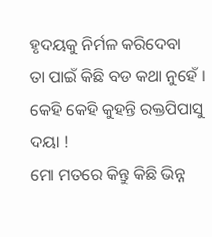ହୃଦୟକୁ ନିର୍ମଳ କରିଦେବା
ତା ପାଇଁ କିଛି ବଡ କଥା ନୁହେଁ ।
କେହି କେହି କୁହନ୍ତି ରକ୍ତପିପାସୁ ଦୟା !
ମୋ ମତରେ କିନ୍ତୁ କିଛି ଭିନ୍ନ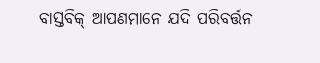ବାସ୍ତବିକ୍ ଆପଣମାନେ ଯଦି ପରିବର୍ତ୍ତନ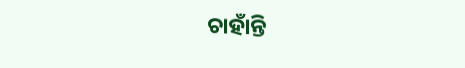ଚାହାଁନ୍ତି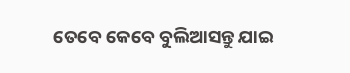ତେବେ କେବେ ବୁଲିଆସନ୍ତୁ ଯାଇ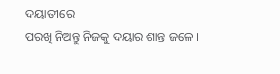ଦୟାତୀରେ
ପରଖି ନିଅନ୍ତୁ ନିଜକୁ ଦୟାର ଶାନ୍ତ ଜଳେ ।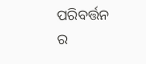ପରିବର୍ତ୍ତନ ର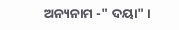ଅନ୍ୟନାମ -" ଦୟା" ।